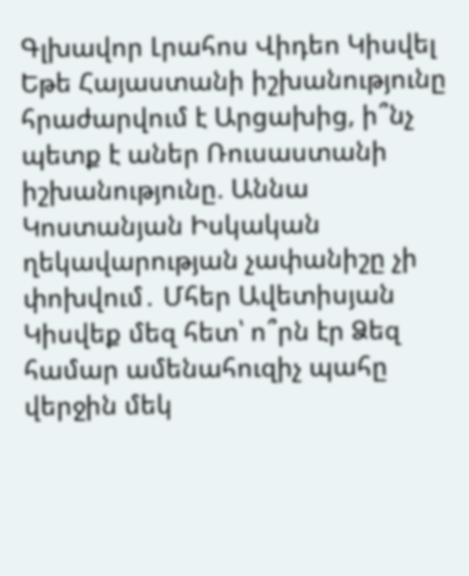Գլխավոր Լրահոս Վիդեո Կիսվել
Եթե Հայաստանի իշխանությունը հրաժարվում է Արցախից, ի՞նչ պետք է աներ Ռուսաստանի իշխանությունը. Աննա Կոստանյան Իսկական ղեկավարության չափանիշը չի փոխվում․ Մհեր Ավետիսյան Կիսվեք մեզ հետ՝ ո՞րն էր Ձեզ համար ամենահուզիչ պահը վերջին մեկ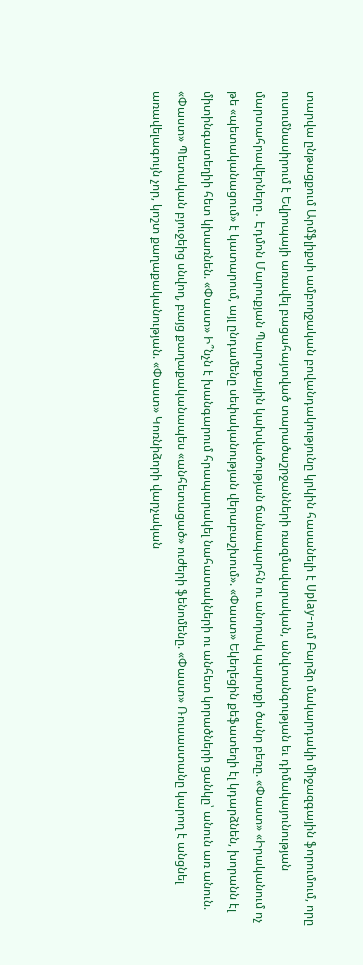տարվա ընթացքում Արմֆլիքսի ամբողջական բովանդակությունը կրկին հասանելի է Uplay-ում Բարձր մակարդակի միջազգային ֆորումում, որը ուսումնասիրում է Եվրոպայի առավել բացահայտված տարածաշրջանների ռազմավարական, անվտանգության եւ դիմակայունության մարտահրավերները․ Էդմոն Մարուքյան Պարտքային կախվածության ճանապարհն ու անորակ պարտքի ծանր բեռը. «Փաստ» «Իրականում ոչ թե «պետականացում» է կատարում, այլ ընդամենը սեփականության վերաբաշխում». «Փաստ» Եկեղեցին քեֆատեղի էլ կդարձնեն, խորանն էլ միտինգատեղիի հետ կխառնեն. «Փաստ» Ի՞նչն է խանգարում հրապարակել նահատակների ու անհետ կորածների ցանկը՝ անուն առ անուն. «Փաստ» Պետական բյուջեից սնվող, բայց քաղաքականապես «անհետացած» ուժերի ֆենոմենը. «Փաստ» Ռուսաստանը կարող է անցնել առավելագույն չոր, կոշտ քաղաքականության. «Փաստ» Կոռնիձորի վարչական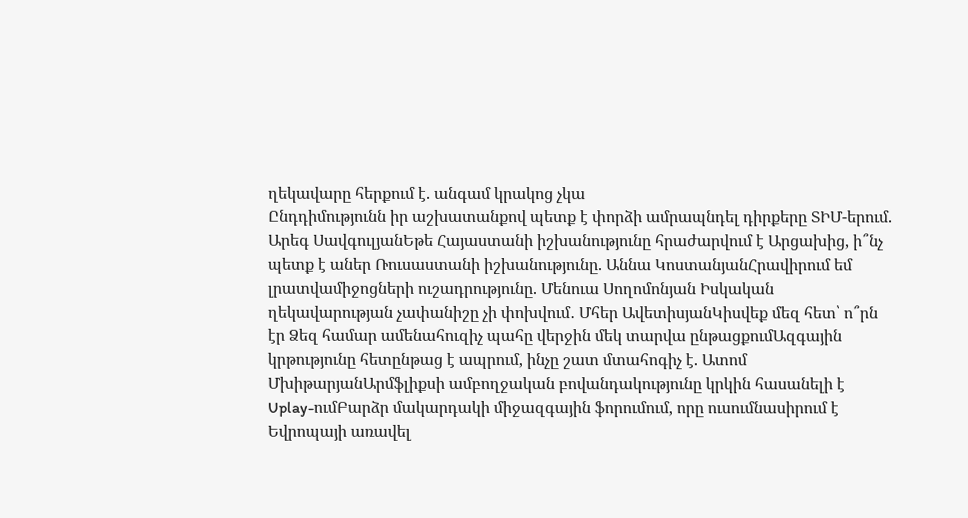ղեկավարը հերքում է. անգամ կրակոց չկա
Ընդդիմությունն իր աշխատանքով պետք է փորձի ամրապնդել դիրքերը ՏԻՄ-երում. Արեգ ՍավգուլյանԵթե Հայաստանի իշխանությունը հրաժարվում է Արցախից, ի՞նչ պետք է աներ Ռուսաստանի իշխանությունը. Աննա ԿոստանյանՀրավիրում եմ լրատվամիջոցների ուշադրությունը. Մենուա Սողոմոնյան Իսկական ղեկավարության չափանիշը չի փոխվում․ Մհեր ԱվետիսյանԿիսվեք մեզ հետ՝ ո՞րն էր Ձեզ համար ամենահուզիչ պահը վերջին մեկ տարվա ընթացքումԱզգային կրթությունը հետընթաց է ապրում, ինչը շատ մտահոգիչ է. Ատոմ ՄխիթարյանԱրմֆլիքսի ամբողջական բովանդակությունը կրկին հասանելի է Uplay-ումԲարձր մակարդակի միջազգային ֆորումում, որը ուսումնասիրում է Եվրոպայի առավել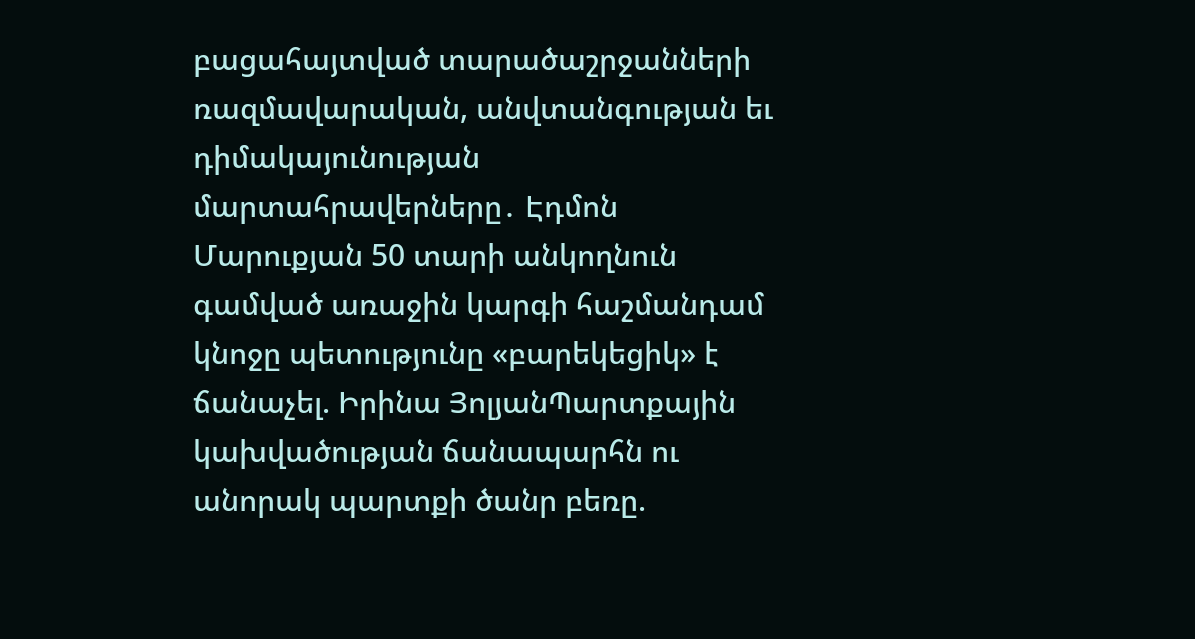բացահայտված տարածաշրջանների ռազմավարական, անվտանգության եւ դիմակայունության մարտահրավերները․ Էդմոն Մարուքյան 50 տարի անկողնուն գամված առաջին կարգի հաշմանդամ կնոջը պետությունը «բարեկեցիկ» է ճանաչել. Իրինա ՅոլյանՊարտքային կախվածության ճանապարհն ու անորակ պարտքի ծանր բեռը.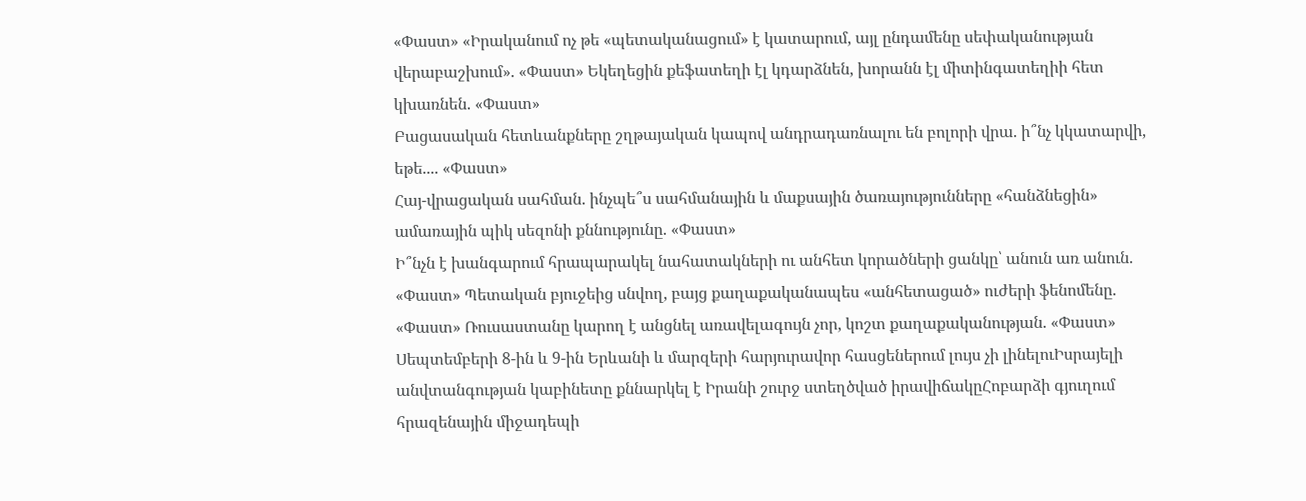«Փաստ» «Իրականում ոչ թե «պետականացում» է կատարում, այլ ընդամենը սեփականության վերաբաշխում». «Փաստ» Եկեղեցին քեֆատեղի էլ կդարձնեն, խորանն էլ միտինգատեղիի հետ կխառնեն. «Փաստ»
Բացասական հետևանքները շղթայական կապով անդրադառնալու են բոլորի վրա. ի՞նչ կկատարվի, եթե.... «Փաստ»
Հայ-վրացական սահման. ինչպե՞ս սահմանային և մաքսային ծառայությունները «հանձնեցին» ամառային պիկ սեզոնի քննությունը. «Փաստ»
Ի՞նչն է խանգարում հրապարակել նահատակների ու անհետ կորածների ցանկը՝ անուն առ անուն. «Փաստ» Պետական բյուջեից սնվող, բայց քաղաքականապես «անհետացած» ուժերի ֆենոմենը. «Փաստ» Ռուսաստանը կարող է անցնել առավելագույն չոր, կոշտ քաղաքականության. «Փաստ» Սեպտեմբերի 8-ին և 9-ին Երևանի և մարզերի հարյուրավոր հասցեներում լույս չի լինելուԻսրայելի անվտանգության կաբինետը քննարկել է Իրանի շուրջ ստեղծված իրավիճակըՀոբարձի գյուղում հրազենային միջադեպի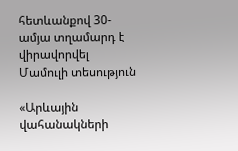հետևանքով 30-ամյա տղամարդ է վիրավորվել
Մամուլի տեսություն

«Արևային վահանակների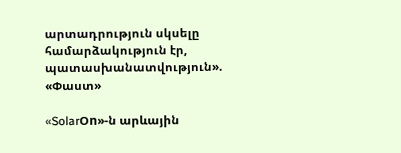արտադրություն սկսելը համարձակություն էր, պատասխանատվություն». «Փաստ»

«SolarՕn»-ն արևային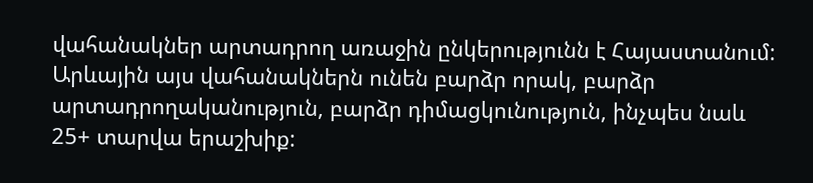վահանակներ արտադրող առաջին ընկերությունն է Հայաստանում: Արևային այս վահանակներն ունեն բարձր որակ, բարձր արտադրողականություն, բարձր դիմացկունություն, ինչպես նաև 25+ տարվա երաշխիք: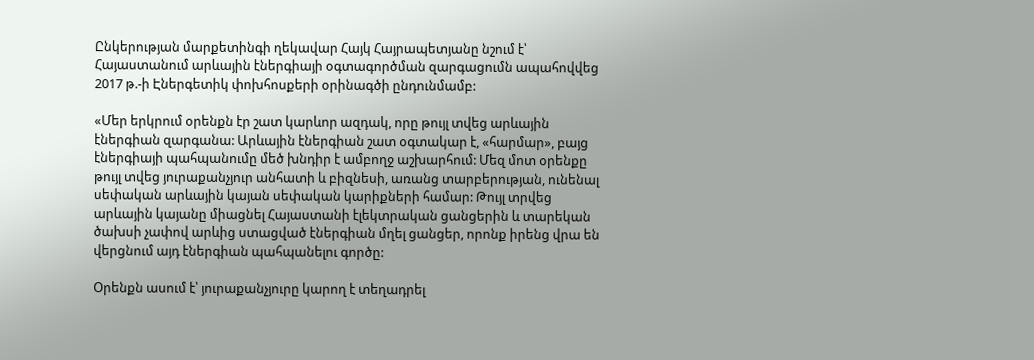Ընկերության մարքետինգի ղեկավար Հայկ Հայրապետյանը նշում է՝ Հայաստանում արևային էներգիայի օգտագործման զարգացումն ապահովվեց 2017 թ.-ի Էներգետիկ փոխհոսքերի օրինագծի ընդունմամբ:

«Մեր երկրում օրենքն էր շատ կարևոր ազդակ, որը թույլ տվեց արևային էներգիան զարգանա: Արևային էներգիան շատ օգտակար է, «հարմար», բայց էներգիայի պահպանումը մեծ խնդիր է ամբողջ աշխարհում: Մեզ մոտ օրենքը թույլ տվեց յուրաքանչյուր անհատի և բիզնեսի, առանց տարբերության, ունենալ սեփական արևային կայան սեփական կարիքների համար: Թույլ տրվեց արևային կայանը միացնել Հայաստանի էլեկտրական ցանցերին և տարեկան ծախսի չափով արևից ստացված էներգիան մղել ցանցեր, որոնք իրենց վրա են վերցնում այդ էներգիան պահպանելու գործը:

Օրենքն ասում է՝ յուրաքանչյուրը կարող է տեղադրել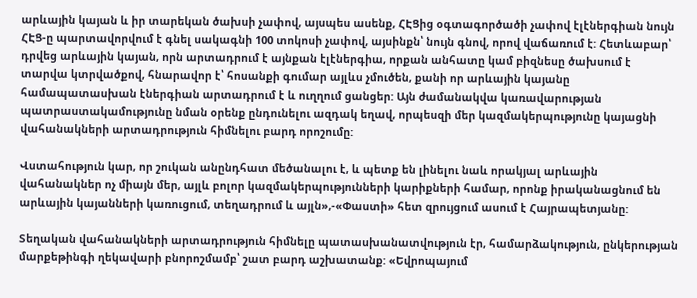արևային կայան և իր տարեկան ծախսի չափով, այսպես ասենք, ՀԷՑից օգտագործածի չափով էլէներգիան նույն ՀԷՑ-ը պարտավորվում է գնել սակագնի 100 տոկոսի չափով, այսինքն՝ նույն գնով, որով վաճառում է: Հետևաբար՝ դրվեց արևային կայան, որն արտադրում է այնքան էլէներգիա, որքան անհատը կամ բիզնեսը ծախսում է տարվա կտրվածքով, հնարավոր է՝ հոսանքի գումար այլևս չմուծեն, քանի որ արևային կայանը համապատասխան էներգիան արտադրում է և ուղղում ցանցեր: Այն ժամանակվա կառավարության պատրաստակամությունը նման օրենք ընդունելու ազդակ եղավ, որպեսզի մեր կազմակերպությունը կայացնի վահանակների արտադրություն հիմնելու բարդ որոշումը:

Վստահություն կար, որ շուկան անընդհատ մեծանալու է, և պետք են լինելու նաև որակյալ արևային վահանակներ ոչ միայն մեր, այլև բոլոր կազմակերպությունների կարիքների համար, որոնք իրականացնում են արևային կայանների կառուցում, տեղադրում և այլն»,-«Փաստի» հետ զրույցում ասում է Հայրապետյանը:

Տեղական վահանակների արտադրություն հիմնելը պատասխանատվություն էր, համարձակություն, ընկերության մարքեթինգի ղեկավարի բնորոշմամբ՝ շատ բարդ աշխատանք: «Եվրոպայում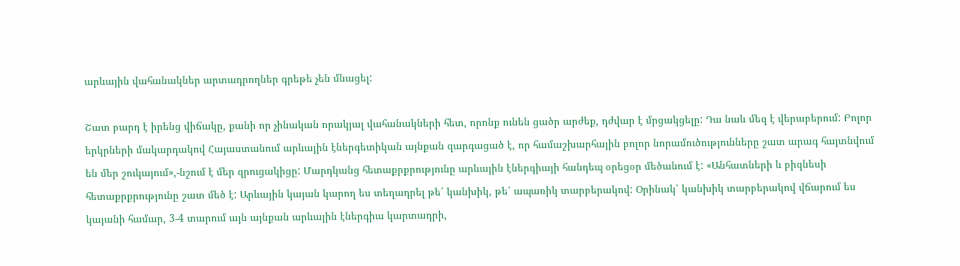արևային վահանակներ արտադրողներ գրեթե չեն մնացել:

Շատ բարդ է իրենց վիճակը, քանի որ չինական որակյալ վահանակների հետ, որոնք ունեն ցածր արժեք, դժվար է մրցակցելը: Դա նաև մեզ է վերաբերում: Բոլոր երկրների մակարդակով Հայաստանում արևային էներգետիկան այնքան զարգացած է, որ համաշխարհային բոլոր նորամուծությունները շատ արագ հայտնվում են մեր շուկայում»,-նշում է մեր զրուցակիցը: Մարդկանց հետաքրքրությունը արևային էներգիայի հանդեպ օրեցօր մեծանում է: «Անհատների և բիզնեսի հետաքրքրությունը շատ մեծ է: Արևային կայան կարող ես տեղադրել թե՛ կանխիկ, թե՛ ապառիկ տարբերակով: Օրինակ՝ կանխիկ տարբերակով վճարում ես կայանի համար, 3-4 տարում այն այնքան արևային էներգիա կարտադրի,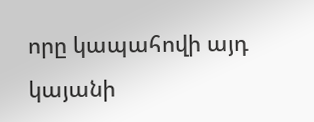որը կապահովի այդ կայանի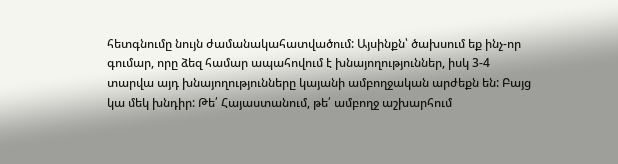հետգնումը նույն ժամանակահատվածում: Այսինքն՝ ծախսում եք ինչ-որ գումար, որը ձեզ համար ապահովում է խնայողություններ, իսկ 3-4 տարվա այդ խնայողությունները կայանի ամբողջական արժեքն են: Բայց կա մեկ խնդիր: Թե՛ Հայաստանում, թե՛ ամբողջ աշխարհում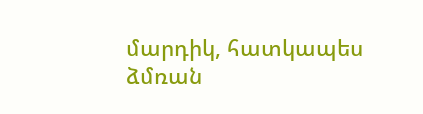մարդիկ, հատկապես ձմռան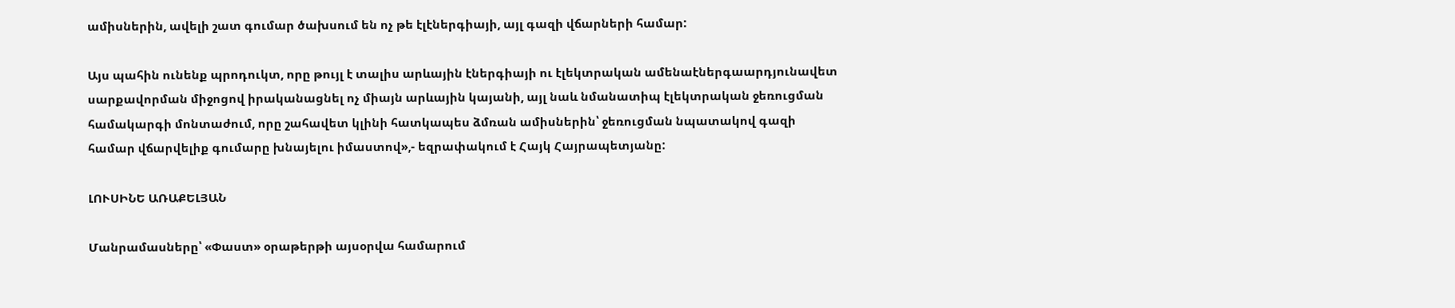ամիսներին, ավելի շատ գումար ծախսում են ոչ թե էլէներգիայի, այլ գազի վճարների համար:

Այս պահին ունենք պրոդուկտ, որը թույլ է տալիս արևային էներգիայի ու էլեկտրական ամենաէներգաարդյունավետ սարքավորման միջոցով իրականացնել ոչ միայն արևային կայանի, այլ նաև նմանատիպ էլեկտրական ջեռուցման համակարգի մոնտաժում, որը շահավետ կլինի հատկապես ձմռան ամիսներին՝ ջեռուցման նպատակով գազի համար վճարվելիք գումարը խնայելու իմաստով»,- եզրափակում է Հայկ Հայրապետյանը:

ԼՈՒՍԻՆԵ ԱՌԱՔԵԼՅԱՆ

Մանրամասները՝ «Փաստ» օրաթերթի այսօրվա համարում